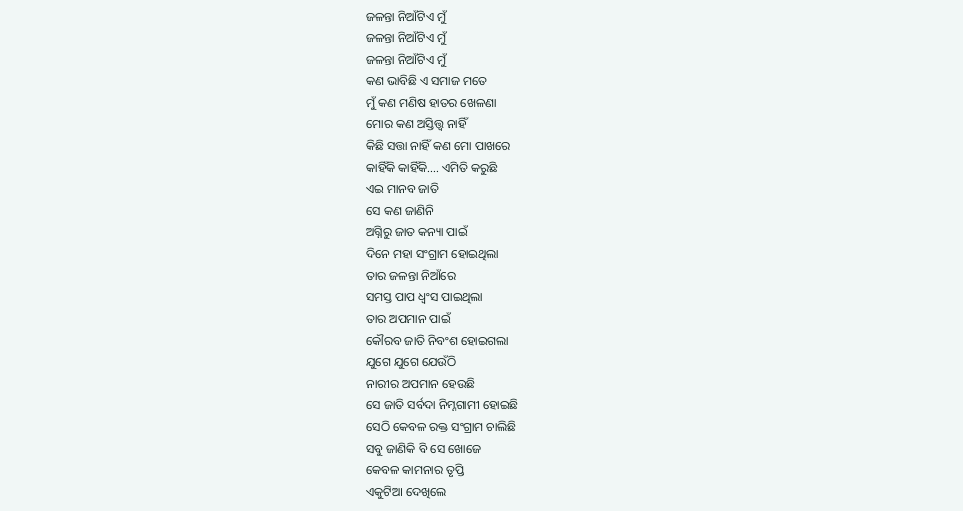ଜଳନ୍ତା ନିଆଁଟିଏ ମୁଁ
ଜଳନ୍ତା ନିଆଁଟିଏ ମୁଁ
ଜଳନ୍ତା ନିଆଁଟିଏ ମୁଁ
କଣ ଭାବିଛି ଏ ସମାଜ ମତେ
ମୁଁ କଣ ମଣିଷ ହାତର ଖେଳଣା
ମୋର କଣ ଅସ୍ତିତ୍ତ୍ଵ ନାହିଁ
କିଛି ସତ୍ତା ନାହିଁ କଣ ମୋ ପାଖରେ
କାହିଁକି କାହିଁକି.... ଏମିତି କରୁଛି
ଏଇ ମାନବ ଜାତି
ସେ କଣ ଜାଣିନି
ଅଗ୍ନିରୁ ଜାତ କନ୍ୟା ପାଇଁ
ଦିନେ ମହା ସଂଗ୍ରାମ ହୋଇଥିଲା
ତାର ଜଳନ୍ତା ନିଆଁରେ
ସମସ୍ତ ପାପ ଧ୍ଵଂସ ପାଇଥିଲା
ତାର ଅପମାନ ପାଇଁ
କୌରବ ଜାତି ନିବଂଶ ହୋଇଗଲା
ଯୁଗେ ଯୁଗେ ଯେଉଁଠି
ନାରୀର ଅପମାନ ହେଉଛି
ସେ ଜାତି ସର୍ବଦା ନିମ୍ନଗାମୀ ହୋଇଛି
ସେଠି କେବଳ ରକ୍ତ ସଂଗ୍ରାମ ଚାଲିଛି
ସବୁ ଜାଣିକି ବି ସେ ଖୋଜେ
କେବଳ କାମନାର ତୃପ୍ତି
ଏକୁଟିଆ ଦେଖିଲେ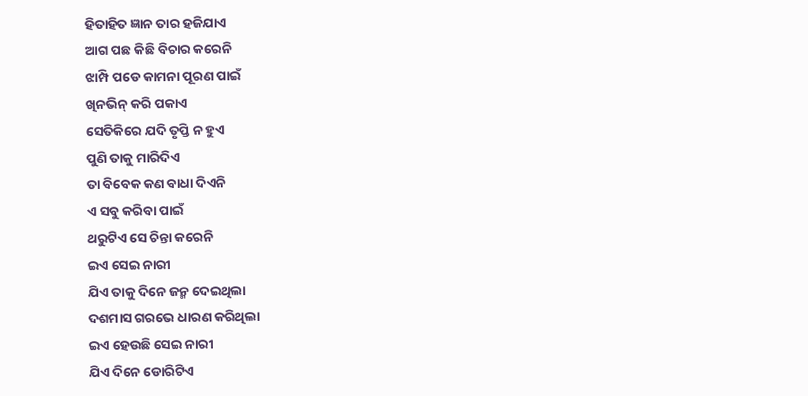ହିତାହିତ ଜ୍ଞାନ ତାର ହଜିଯାଏ
ଆଗ ପଛ କିଛି ବିଚାର କରେନି
ଝାମ୍ପି ପଡେ କାମନା ପୂରଣ ପାଇଁ
ଖିନଭିନ୍ କରି ପକାଏ
ସେତିକିରେ ଯଦି ତୃପ୍ତି ନ ହୁଏ
ପୁଣି ତାକୁ ମାରିଦିଏ
ତା ବିବେକ କଣ ବାଧା ଦିଏନି
ଏ ସବୁ କରିବା ପାଇଁ
ଥରୁଟିଏ ସେ ଚିନ୍ତା କରେନି
ଇଏ ସେଇ ନାରୀ
ଯିଏ ତାକୁ ଦିନେ ଜନ୍ମ ଦେଇଥିଲା
ଦଶମାସ ଗରଭେ ଧାରଣ କରିଥିଲା
ଇଏ ହେଉଛି ସେଇ ନାରୀ
ଯିଏ ଦିନେ ଡୋରିଟିଏ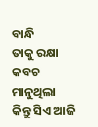ବାନ୍ଧି
ତାକୁ ରକ୍ଷା କବଚ ମାନୁଥିଲା
କିନ୍ତୁ ସିଏ ଆଜି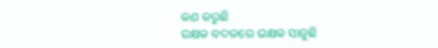କଣ କରୁଛି
ରକ୍ଷକ ବଦଳରେ ଭକ୍ଷକ ସାଜୁଛି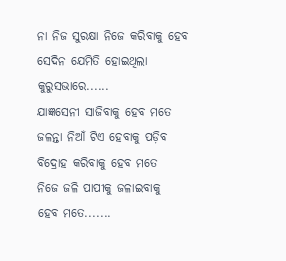ନା ନିଜ ସୁରକ୍ଷା ନିଜେ କରିବାକୁ ହେବ
ସେଦିନ ଯେମିତି ହୋଇଥିଲା
କୁରୁସଭାରେ......
ଯାଜ୍ଞସେନୀ ସାଜିବାକୁ ହେବ ମତେ
ଜଳନ୍ତା ନିଆଁ ଟିଏ ହେବାକୁ ପଡ଼ିବ
ବିଦ୍ରୋହ କରିବାକୁ ହେବ ମତେ
ନିଜେ ଜଳି ପାପୀକୁ ଜଳାଇବାକୁ
ହେବ ମତେ.......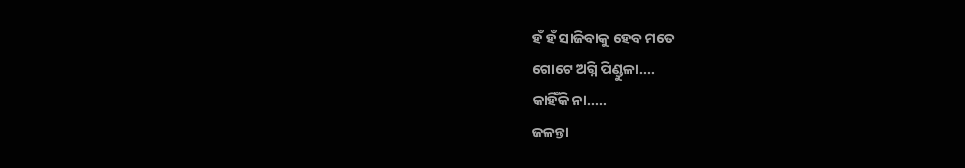ହଁ ହଁ ସାଜିବାକୁ ହେବ ମତେ
ଗୋଟେ ଅଗ୍ନି ପିଣ୍ଡୁଳା....
କାହିଁକି ନା.....
ଜଳନ୍ତା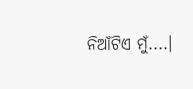ନିଆଁଟିଏ ମୁଁ....।